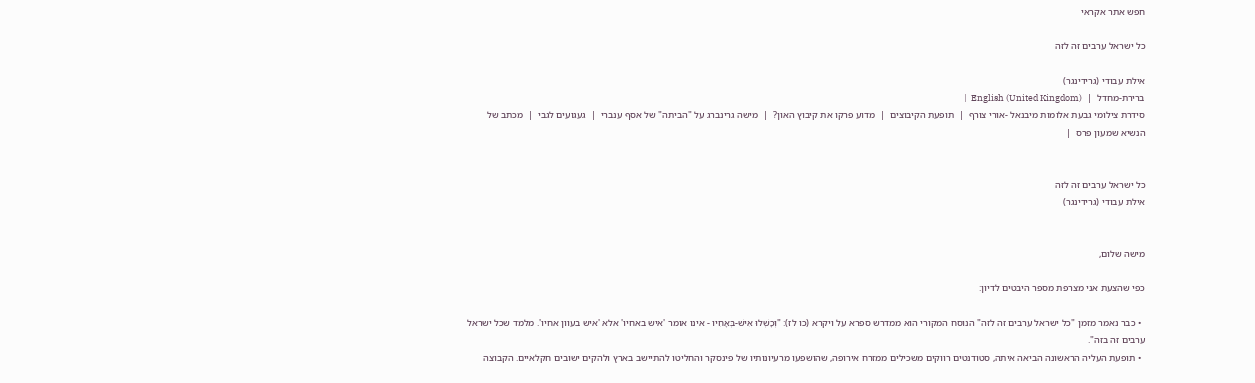חפש אתר אקראי

כל ישראל ערבים זה לזה

אילת עבודי (גרידינגר)
ברירת-מחדל  |  English (United Kingdom)  |
סידרת צילומי גבעת אלומות מיבנאל -אורי צורף  |  תופעת הקיבוצים  |  מדוע פרקו את קיבוץ האון?  |  מישה גרינברג על "הביתה" של אסף ענברי  |  געגועים לגבי  |  מכתב של הנשיא שמעון פרס  |


כל ישראל ערבים זה לזה
אילת עבודי (גרידינגר)


מישה שלום,

כפי שהצעת אני מצרפת מספר היבטים לדיון:

  • כבר נאמר מזמן "כל ישראל ערבים זה לזה" הנוסח המקורי הוא ממדרש ספרא על ויקרא (כו לז): "וְכָשְׁלוּ אִישׁ-בְּאָחִיו - אינו אומר 'איש באחיו' אלא 'איש בעוון אחיו'. מלמד שכל ישראל ערבים זה בזה".
  • תופעת העליה הראשונה הביאה איתה, סטודנטים רווקים משכילים ממזרח אירופה, שהושפעו מרעיונותיו של פינסקר והחליטו להתיישב בארץ ולהקים ישובים חקלאיים. הקבוצה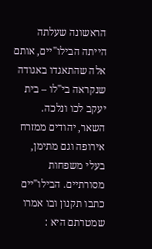הראשונה שעלתה הייתה הבילו"יים, אותם אלה שהתאגדו באגודה שנקראה בי"לו – בית יעקב לכו ונלכה.
השאר, יהודים ממזרח אירופה וגם מתימן, בעלי משפחות מסורתיים. הבילו"יים כתבו תקנון ובו אמרו שמטרתם היא :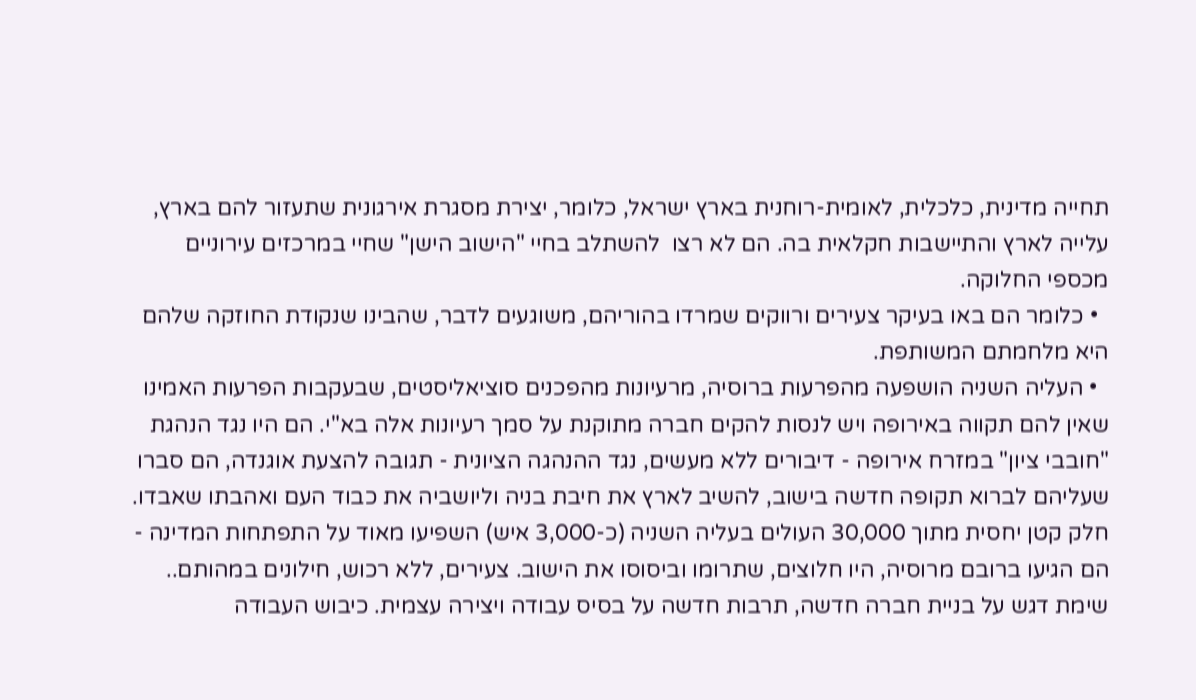תחייה מדינית, כלכלית, לאומית-רוחנית בארץ ישראל, כלומר, יצירת מסגרת אירגונית שתעזור להם בארץ, עלייה לארץ והתיישבות חקלאית בה. הם לא רצו  להשתלב בחיי "הישוב הישן" שחיי במרכזים עירוניים מכספי החלוקה.
  • כלומר הם באו בעיקר צעירים ורווקים שמרדו בהוריהם, משוגעים לדבר, שהבינו שנקודת החוזקה שלהם  היא מלחמתם המשותפת.
  • העליה השניה הושפעה מהפרעות ברוסיה, מרעיונות מהפכנים סוציאליסטים, שבעקבות הפרעות האמינו שאין להם תקווה באירופה ויש לנסות להקים חברה מתוקנת על סמך רעיונות אלה בא"י. הם היו נגד הנהגת "חובבי ציון" במזרח אירופה - דיבורים ללא מעשים, נגד ההנהגה הציונית - תגובה להצעת אוגנדה, הם סברו שעליהם לברוא תקופה חדשה בישוב, להשיב לארץ את חיבת בניה וליושביה את כבוד העם ואהבתו שאבדו. חלק קטן יחסית מתוך 30,000 העולים בעליה השניה (כ-3,000 איש) השפיעו מאוד על התפתחות המדינה -  הם הגיעו ברובם מרוסיה, היו חלוצים, שתרומו וביסוסו את הישוב. צעירים, ללא רכוש, חילונים במהותם.. שימת דגש על בניית חברה חדשה, תרבות חדשה על בסיס עבודה ויצירה עצמית. כיבוש העבודה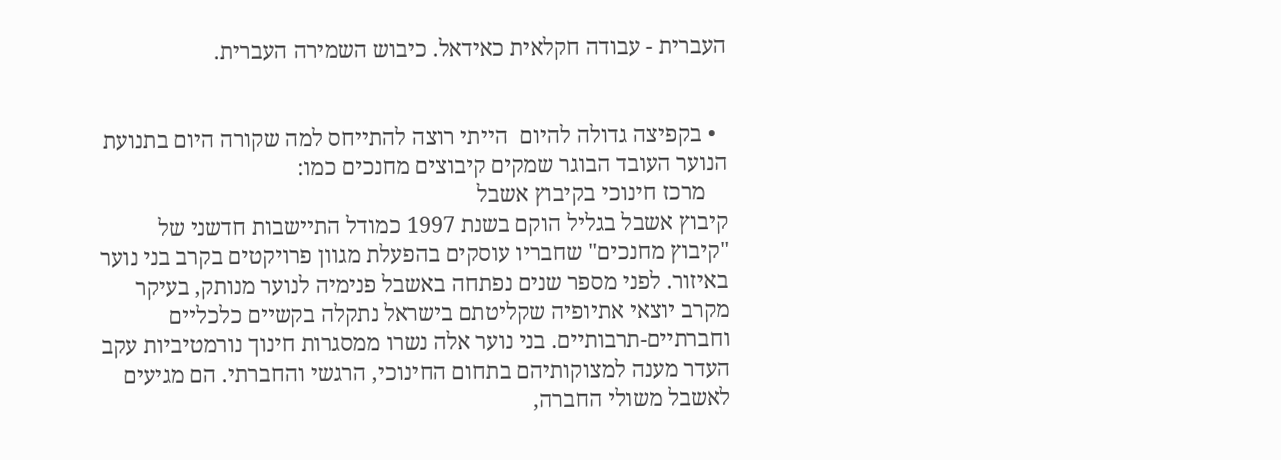העברית - עבודה חקלאית כאידאל. כיבוש השמירה העברית.


  • בקפיצה גדולה להיום  הייתי רוצה להתייחס למה שקורה היום בתנועת הנוער העובד הבוגר שמקים קיבוצים מחנכים כמו:
    מרכז חינוכי בקיבוץ אשבל
קיבוץ אשבל בגליל הוקם בשנת 1997 כמודל התיישבות חדשני של "קיבוץ מחנכים" שחבריו עוסקים בהפעלת מגוון פרויקטים בקרב בני נוער באיזור. לפני מספר שנים נפתחה באשבל פנימיה לנוער מנותק, בעיקר מקרב יוצאי אתיופיה שקליטתם בישראל נתקלה בקשיים כלכליים וחברתיים-תרבותיים. בני נוער אלה נשרו ממסגרות חינוך נורמטיביות עקב העדר מענה למצוקותיהם בתחום החינוכי, הרגשי והחברתי. הם מגיעים לאשבל משולי החברה,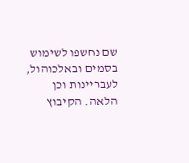שם נחשפו לשימוש בסמים ובאלכוהול, לעבריינות וכן הלאה. הקיבוץ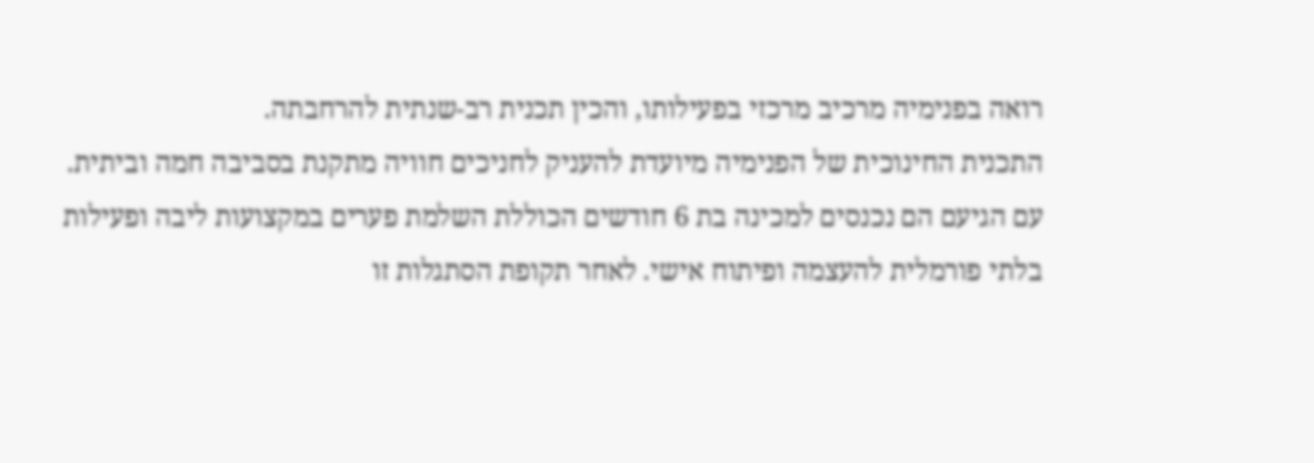רואה בפנימיה מרכיב מרכזי בפעילותו, והכין תכנית רב-שנתית להרחבתה.
התכנית החינוכית של הפנימיה מיועדת להעניק לחניכים חוויה מתקנת בסביבה חמה וביתית. עם הגיעם הם נכנסים למכינה בת 6 חודשים הכוללת השלמת פערים במקצועות ליבה ופעילות בלתי פורמלית להעצמה ופיתוח אישי. לאחר תקופת הסתגלות זו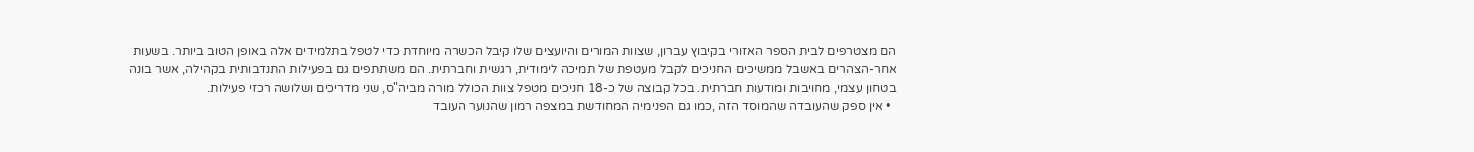הם מצטרפים לבית הספר האזורי בקיבוץ עברון, שצוות המורים והיועצים שלו קיבל הכשרה מיוחדת כדי לטפל בתלמידים אלה באופן הטוב ביותר. בשעות אחר-הצהרים באשבל ממשיכים החניכים לקבל מעטפת של תמיכה לימודית, רגשית וחברתית. הם משתתפים גם בפעילות התנדבותית בקהילה, אשר בונה בטחון עצמי, מחויבות ומודעות חברתית. בכל קבוצה של כ-18 חניכים מטפל צוות הכולל מורה מביה"ס, שני מדריכים ושלושה רכזי פעילות.
  • אין ספק שהעובדה שהמוסד הזה ,כמו גם הפנימיה המחודשת במצפה רמון שהנוער העובד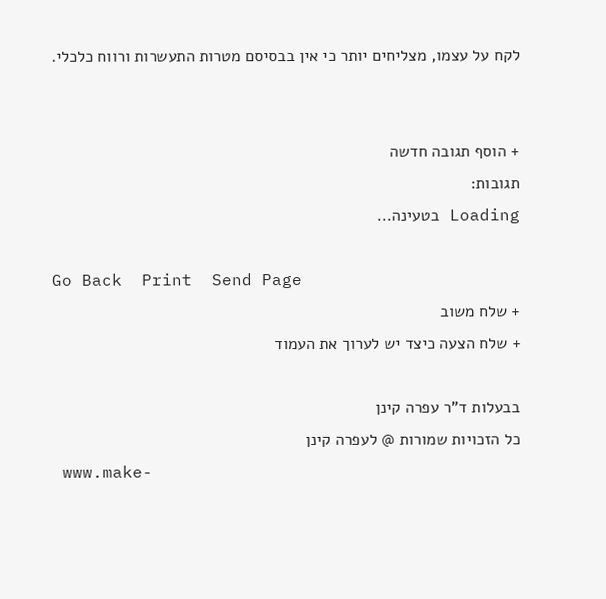לקח על עצמו, מצליחים יותר כי אין בבסיסם מטרות התעשרות ורווח כלכלי.


+ הוסף תגובה חדשה
תגובות:
Loading בטעינה...

Go Back  Print  Send Page
+ שלח משוב
+ שלח הצעה כיצד יש לערוך את העמוד

בבעלות ד"ר עפרה קינן
כל הזכויות שמורות @ לעפרה קינן
 www.make-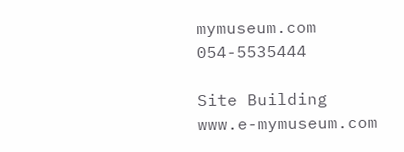mymuseum.com
054-5535444

Site Building
www.e-mymuseum.com